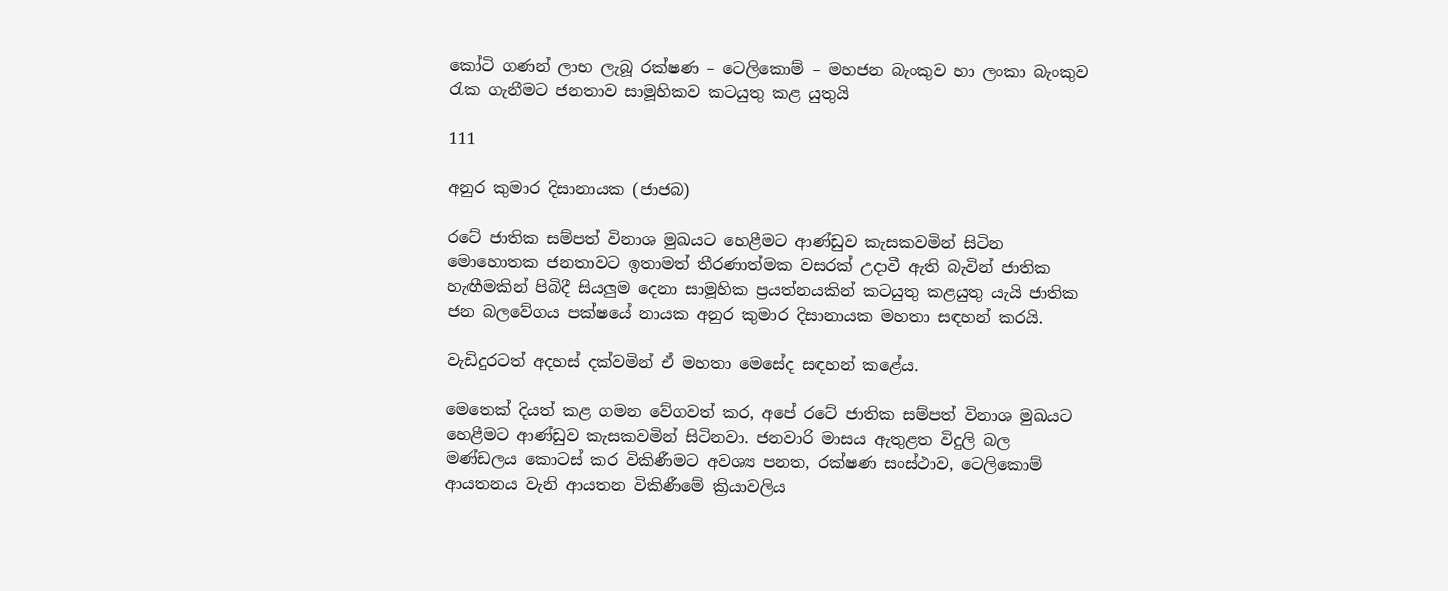කෝටි ගණන් ලාභ ලැබූ රක්ෂණ – ටෙලිකොම් – මහජන බැංකුව හා ලංකා බැංකුව රැක ගැනීමට ජනතාව සාමූහිකව කටයුතු කළ යුතුයි

111

අනුර කුමාර දිසානායක (ජාජබ)

රටේ ජාතික සම්පත් විනාශ මුඛයට හෙළීමට ආණ්ඩුව කැසකවමින් සිටින මොහොතක ජනතාවට ඉතාමත් තීරණාත්මක වසරක් උදාවී ඇති බැවින් ජාතික හැඟීමකින් පිබිදී සියලුම දෙනා සාමූහික ප්‍රයත්නයකින් කටයුතු කළයුතු යැයි ජාතික ජන බලවේගය පක්ෂයේ නායක අනුර කුමාර දිසානායක මහතා සඳහන් කරයි.

වැඩිදුරටත් අදහස් දක්වමින් ඒ මහතා මෙසේද සඳහන් කළේය.

මෙතෙක් දියත් කළ ගමන වේගවත් කර, අපේ රටේ ජාතික සම්පත් විනාශ මුඛයට හෙළීමට ආණ්ඩුව කැසකවමින් සිටිනවා. ජනවාරි මාසය ඇතුළත විදුලි බල මණ්ඩලය කොටස් කර විකිණීමට අවශ්‍ය පනත, රක්ෂණ සංස්ථාව, ටෙලිකොම් ආයතනය වැනි ආයතන විකිණීමේ ක්‍රියාවලිය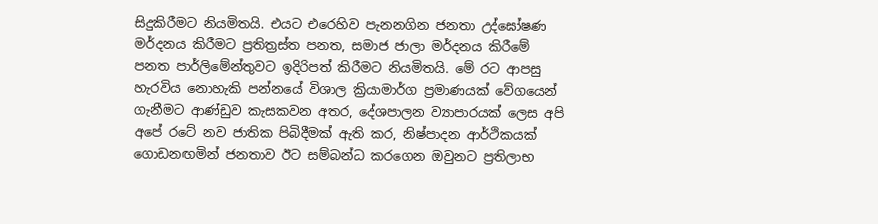සිදුකිරීමට නියමිතයි. එයට එරෙහිව පැනනගින ජනතා උද්ඝෝෂණ මර්දනය කිරීමට ප්‍රතිත්‍රස්ත පනත, සමාජ ජාලා මර්දනය කිරීමේ පනත පාර්ලිමේන්තුවට ඉදිරිපත් කිරීමට නියමිතයි. මේ රට ආපසු හැරවිය නොහැකි පන්නයේ විශාල ක්‍රියාමාර්ග ප්‍රමාණයක් වේගයෙන් ගැනීමට ආණ්ඩුව කැසකවන අතර, දේශපාලන ව්‍යාපාරයක් ලෙස අපි අපේ රටේ නව ජාතික පිබිදීමක් ඇති කර, නිෂ්පාදන ආර්ථිකයක් ගොඩනඟමින් ජනතාව ඊට සම්බන්ධ කරගෙන ඔවුනට ප්‍රතිලාභ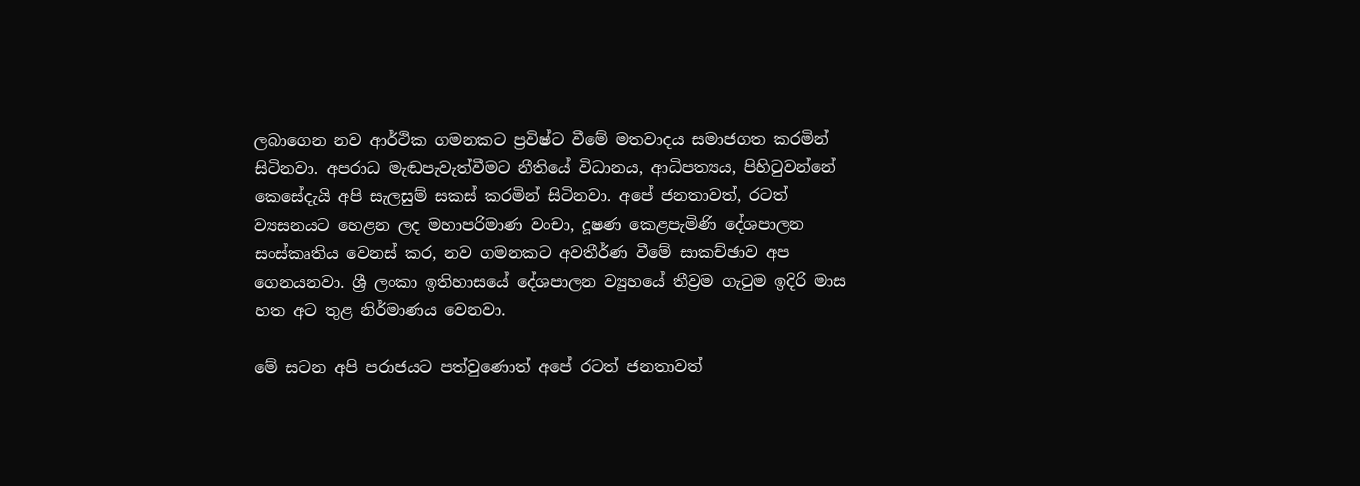ලබාගෙන නව ආර්ථික ගමනකට ප්‍රවිෂ්ට වීමේ මතවාදය සමාජගත කරමින් සිටිනවා. අපරාධ මැඬපැවැත්වීමට නීතියේ විධානය, ආධිපත්‍යය, පිහිටුවන්නේ කෙසේදැයි අපි සැලසුම් සකස් කරමින් සිටිනවා. අපේ ජනතාවත්, රටත් ව්‍යසනයට හෙළන ලද මහාපරිමාණ වංචා, දූෂණ කෙළපැමිණි දේශපාලන සංස්කෘතිය වෙනස් කර, නව ගමනකට අවතීර්ණ වීමේ සාකච්ඡාව අප ගෙනයනවා. ශ්‍රී ලංකා ඉතිහාසයේ දේශපාලන ව්‍යුහයේ තීව්‍රම ගැටුම ඉදිරි මාස හත අට තුළ නිර්මාණය වෙනවා.

මේ සටන අපි පරාජයට පත්වුණොත් අපේ රටත් ජනතාවත්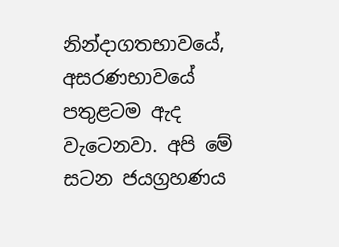නින්දාගතභාවයේ, අසරණභාවයේ පතුළටම ඇද වැටෙනවා. අපි මේ සටන ජයග්‍රහණය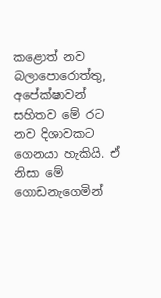කළොත් නව බලාපොරොත්තු, අපේක්ෂාවන් සහිතව මේ රට නව දිශාවකට ගෙනයා හැකියි. ඒ නිසා මේ ගොඩනැගෙමින්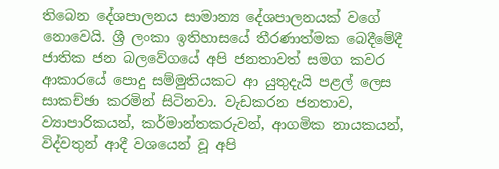තිබෙන දේශපාලනය සාමාන්‍ය දේශපාලනයක් වගේ නොවෙයි. ශ්‍රී ලංකා ඉතිහාසයේ තීරණාත්මක බෙදීමේදී ජාතික ජන බලවේගයේ අපි ජනතාවත් සමග කවර ආකාරයේ පොදු සම්මුතියකට ආ යුතුදැයි පළල් ලෙස සාකච්ඡා කරමින් සිටිනවා. වැඩකරන ජනතාව, ව්‍යාපාරිකයන්, කර්මාන්තකරුවන්, ආගමික නායකයන්, විද්වතුන් ආදී වශයෙන් වූ අපි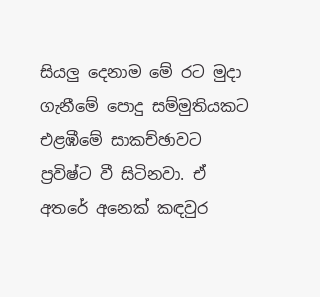සියලු දෙනාම මේ රට මුදා ගැනීමේ පොදු සම්මුතියකට එළඹීමේ සාකච්ඡාවට ප්‍රවිෂ්ට වී සිටිනවා. ඒ අතරේ අනෙක් කඳවුර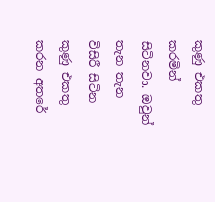කුණු එකතු කරමින් සිටිනවා. ඔවුන් තැන තැන විසිරී සිටින කුණු එකතු කරන අතරේ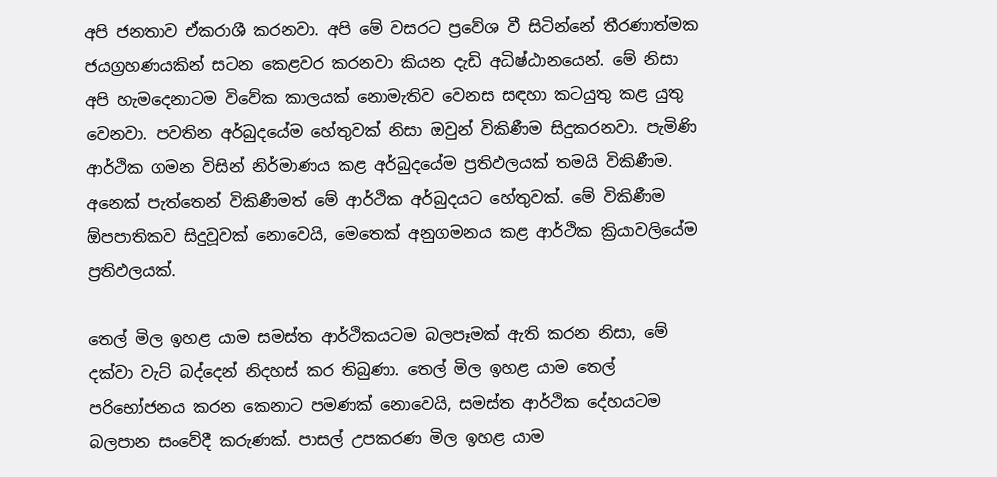අපි ජනතාව ඒකරාශී කරනවා. අපි මේ වසරට ප්‍රවේශ වී සිටින්නේ තීරණාත්මක ජයග්‍රහණයකින් සටන කෙළවර කරනවා කියන දැඩි අධිෂ්ඨානයෙන්. මේ නිසා අපි හැමදෙනාටම විවේක කාලයක් නොමැතිව වෙනස සඳහා කටයුතු කළ යුතු වෙනවා. පවතින අර්බුදයේම හේතුවක් නිසා ඔවුන් විකිණීම සිදුකරනවා. පැමිණි ආර්ථික ගමන විසින් නිර්මාණය කළ අර්බුදයේම ප්‍රතිඵලයක් තමයි විකිණීම. අනෙක් පැත්තෙන් විකිණීමත් මේ ආර්ථික අර්බුදයට හේතුවක්. මේ විකිණීම ඕපපාතිකව සිදුවූවක් නොවෙයි, මෙතෙක් අනුගමනය කළ ආර්ථික ක්‍රියාවලියේම ප්‍රතිඵලයක්.

තෙල් මිල ඉහළ යාම සමස්ත ආර්ථිකයටම බලපෑමක් ඇති කරන නිසා, මේ දක්වා වැට් බද්දෙන් නිදහස් කර තිබුණා. තෙල් මිල ඉහළ යාම තෙල් පරිභෝජනය කරන කෙනාට පමණක් නොවෙයි, සමස්ත ආර්ථික දේහයටම බලපාන සංවේදී කරුණක්. පාසල් උපකරණ මිල ඉහළ යාම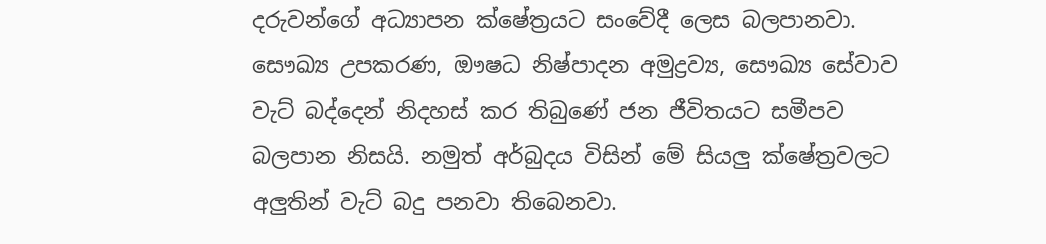දරුවන්ගේ අධ්‍යාපන ක්ෂේත්‍රයට සංවේදී ලෙස බලපානවා. සෞඛ්‍ය උපකරණ, ඖෂධ නිෂ්පාදන අමුද්‍රව්‍ය, සෞඛ්‍ය සේවාව වැට් බද්දෙන් නිදහස් කර තිබුණේ ජන ජීවිතයට සමීපව බලපාන නිසයි. නමුත් අර්බුදය විසින් මේ සියලු ක්ෂේත්‍රවලට අලුතින් වැට් බදු පනවා තිබෙනවා.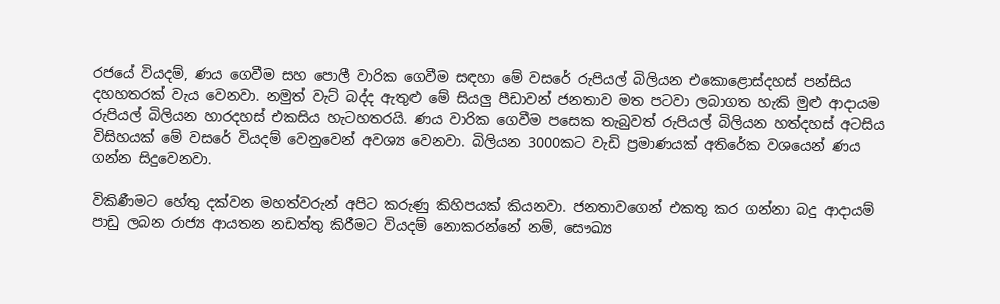රජයේ වියදම්, ණය ගෙවීම සහ පොලී වාරික ගෙවීම සඳහා මේ වසරේ රුපියල් බිලියන එකොළොස්දහස් පන්සිය දහහතරක් වැය වෙනවා. නමුත් වැට් බද්ද ඇතුළු මේ සියලු පීඩාවන් ජනතාව මත පටවා ලබාගත හැකි මුළු ආදායම රුපියල් බිලියන හාරදහස් එකසිය හැටහතරයි. ණය වාරික ගෙවීම පසෙක තැබුවත් රුපියල් බිලියන හත්දහස් අටසිය විසිහයක් මේ වසරේ වියදම් වෙනුවෙන් අවශ්‍ය වෙනවා. බිලියන 3000කට වැඩි ප්‍රමාණයක් අතිරේක වශයෙන් ණය ගන්න සිදුවෙනවා.

විකිණීමට හේතු දක්වන මහත්වරුන් අපිට කරුණු කිහිපයක් කියනවා. ජනතාවගෙන් එකතු කර ගන්නා බදු ආදායම් පාඩු ලබන රාජ්‍ය ආයතන නඩත්තු කිරීමට වියදම් නොකරන්නේ නම්, සෞඛ්‍ය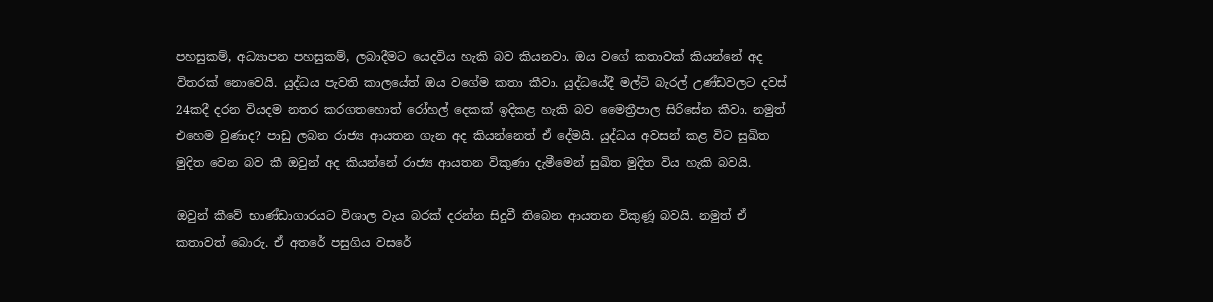පහසුකම්, අධ්‍යාපන පහසුකම්, ලබාදීමට යෙදවිය හැකි බව කියනවා. ඔය වගේ කතාවක් කියන්නේ අද විතරක් නොවෙයි. යුද්ධය පැවති කාලයේත් ඔය වගේම කතා කීවා. යුද්ධයේදී මල්ටි බැරල් උණ්ඩවලට දවස් 24කදී දරන වියදම නතර කරගතහොත් රෝහල් දෙකක් ඉදිකළ හැකි බව මෛත්‍රීපාල සිරිසේන කීවා. නමුත් එහෙම වුණාද? පාඩු ලබන රාජ්‍ය ආයතන ගැන අද කියන්නෙත් ඒ දේමයි. යුද්ධය අවසන් කළ විට සුඛිත මුදිත වෙන බව කී ඔවුන් අද කියන්නේ රාජ්‍ය ආයතන විකුණා දැමීමෙන් සුඛිත මුදිත විය හැකි බවයි.

ඔවුන් කීවේ භාණ්ඩාගාරයට විශාල වැය බරක් දරන්න සිදුවී තිබෙන ආයතන විකුණූ බවයි. නමුත් ඒ කතාවත් බොරු. ඒ අතරේ පසුගිය වසරේ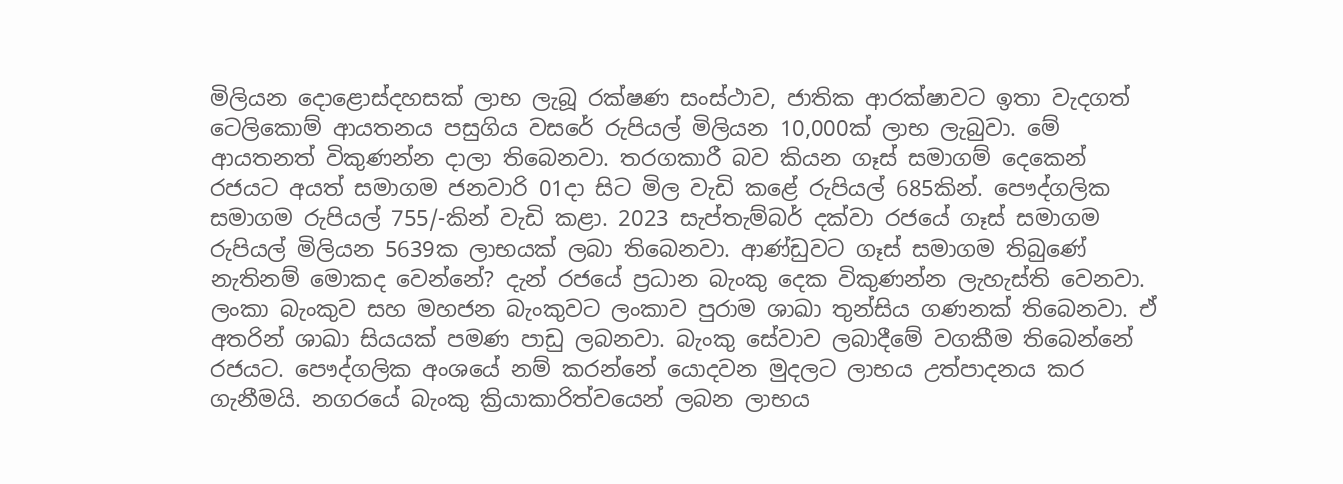මිලියන දොළොස්දහසක් ලාභ ලැබූ රක්ෂණ සංස්ථාව, ජාතික ආරක්ෂාවට ඉතා වැදගත් ටෙලිකොම් ආයතනය පසුගිය වසරේ රුපියල් මිලියන 10,000ක් ලාභ ලැබුවා. මේ ආයතනත් විකුණන්න දාලා තිබෙනවා. තරගකාරී බව කියන ගෑස් සමාගම් දෙකෙන් රජයට අයත් සමාගම ජනවාරි 01දා සිට මිල වැඩි කළේ රුපියල් 685කින්. පෞද්ගලික සමාගම රුපියල් 755/-කින් වැඩි කළා. 2023 සැප්තැම්බර් දක්වා රජයේ ගෑස් සමාගම රුපියල් මිලියන 5639ක ලාභයක් ලබා තිබෙනවා. ආණ්ඩුවට ගෑස් සමාගම තිබුණේ නැතිනම් මොකද වෙන්නේ? දැන් රජයේ ප්‍රධාන බැංකු දෙක විකුණන්න ලැහැස්ති වෙනවා. ලංකා බැංකුව සහ මහජන බැංකුවට ලංකාව පුරාම ශාඛා තුන්සිය ගණනක් තිබෙනවා. ඒ අතරින් ශාඛා සියයක් පමණ පාඩු ලබනවා. බැංකු සේවාව ලබාදීමේ වගකීම තිබෙන්නේ රජයට. පෞද්ගලික අංශයේ නම් කරන්නේ යොදවන මුදලට ලාභය උත්පාදනය කර ගැනීමයි. නගරයේ බැංකු ක්‍රියාකාරිත්වයෙන් ලබන ලාභය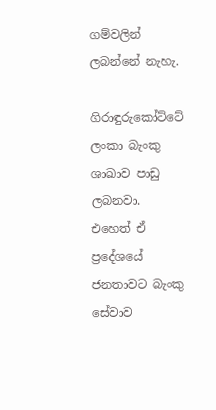ගම්වලින් ලබන්නේ නැහැ.

ගිරාඳුරුකෝට්ටේ ලංකා බැංකු ශාඛාව පාඩු ලබනවා. එහෙත් ඒ ප්‍රදේශයේ ජනතාවට බැංකු සේවාව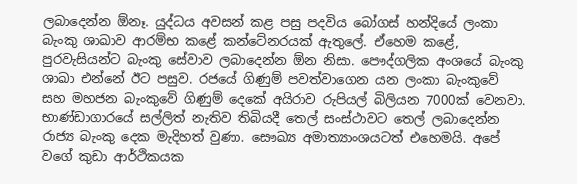ලබාදෙන්න ඕනෑ. යුද්ධය අවසන් කළ පසු පදවිය බෝගස් හන්දියේ ලංකා බැංකු ශාඛාව ආරම්භ කළේ කන්ටේනරයක් ඇතුලේ. ඒහෙම කළේ, පුරවැසියන්ට බැංකු සේවාව ලබාදෙන්න ඕන නිසා. පෞද්ගලික අංශයේ බැංකු ශාඛා එන්නේ ඊට පසුව. රජයේ ගිණුම් පවත්වාගෙන යන ලංකා බැංකුවේ සහ මහජන බැංකුවේ ගිණුම් දෙකේ අයිරාව රුපියල් බිලියන 7000ක් වෙනවා. භාණ්ඩාගාරයේ සල්ලිත් නැතිව තිබියදී තෙල් සංස්ථාවට තෙල් ලබාදෙන්න රාජ්‍ය බැංකු දෙක මැදිහත් වුණා. සෞඛ්‍ය අමාත්‍යාංශයටත් එහෙමයි. අපේ වගේ කුඩා ආර්ථිකයක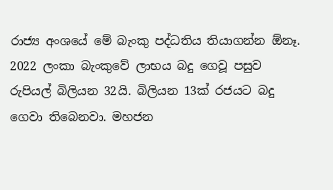රාජ්‍ය අංශයේ මේ බැංකු පද්ධතිය තියාගන්න ඕනෑ. 2022 ලංකා බැංකුවේ ලාභය බදු ගෙවූ පසුව රුපියල් බිලියන 32යි. බිලියන 13ක් රජයට බදු ගෙවා තිබෙනවා. මහජන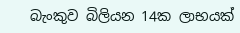බැංකුව බිලියන 14ක ලාභයක්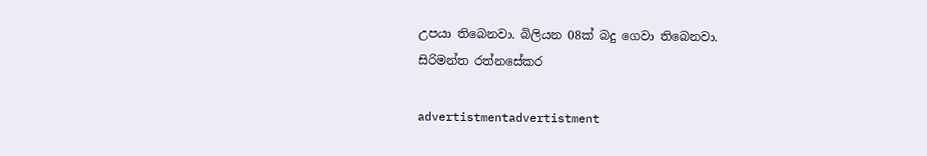උපයා තිබෙනවා. බිලියන 08ක් බදු ගෙවා තිබෙනවා.
සිරිමන්ත රත්නසේකර

advertistmentadvertistment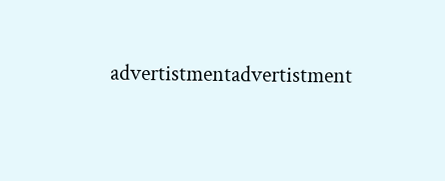advertistmentadvertistment